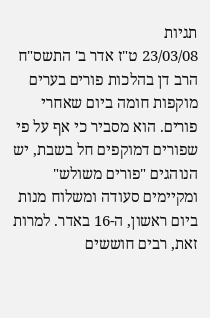תגיות
23/03/08 ט"ז אדר ב' התשס"ח
הרב דן בהלכות פורים בערים מוקפות חומה ביום שאחרי פורים. הוא מסביר כי אף על פי שפורים דמוקפים חל בשבת, יש הנוהגים "פורים משולש" ומקיימים סעודה ומשלוח מנות ביום ראשון, ה-16 באדר. למרות זאת, רבים חוששים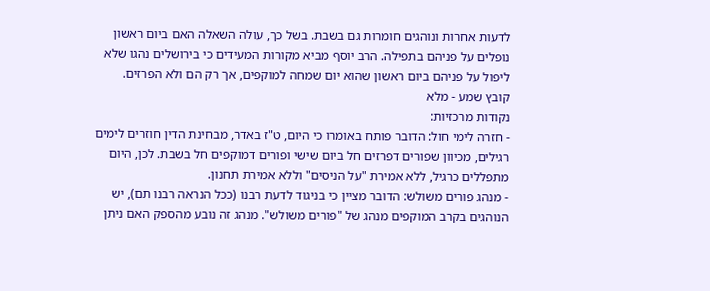לדעות אחרות ונוהגים חומרות גם בשבת. בשל כך, עולה השאלה האם ביום ראשון נופלים על פניהם בתפילה. הרב יוסף מביא מקורות המעידים כי בירושלים נהגו שלא ליפול על פניהם ביום ראשון שהוא יום שמחה למוקפים, אך רק הם ולא הפרזים.
קובץ שמע - מלא
נקודות מרכזיות:
- חזרה לימי חול: הדובר פותח באומרו כי היום, ט"ז באדר, מבחינת הדין חוזרים לימים רגילים, מכיוון שפורים דפרזים חל ביום שישי ופורים דמוקפים חל בשבת. לכן, היום מתפללים כרגיל, ללא אמירת "על הניסים" וללא אמירת תחנון.
- מנהג פורים משולש: הדובר מציין כי בניגוד לדעת רבנו (ככל הנראה רבנו תם), יש הנוהגים בקרב המוקפים מנהג של "פורים משולש". מנהג זה נובע מהספק האם ניתן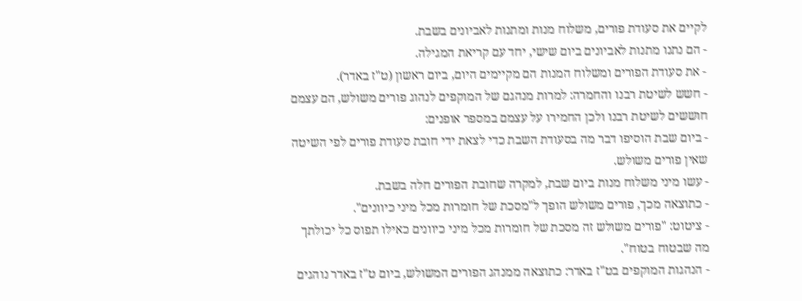לקיים את סעודת פורים, משלוח מנות ומתנות לאביונים בשבת.
- הם נתנו מתנות לאביונים ביום שישי, יחד עם קריאת המגילה.
- את סעודת הפורים ומשלוח המנות הם מקיימים היום, ביום ראשון (ט"ז באדר).
- חשש לשיטת רבנו והחמרה: למרות מנהגם של המוקפים לנהוג פורים משולש, הם עצמם חוששים לשיטת רבנו ולכן החמירו על עצמם במספר אופנים:
- ביום שבת הוסיפו דבר מה בסעודת השבת כדי לצאת ידי חובת סעודת פורים לפי השיטה שאין פורים משולש.
- עשו מיני משלוח מנות ביום שבת, למקרה שחובת הפורים חלה בשבת.
- כתוצאה מכך, פורים משולש הופך ל"מסכת של חומרות מכל מיני כיוונים".
- ציטוט: "פורים משולש זה מסכת של חומרות מכל מיני כיוונים כאילו תפוס כל יכולתך מה שבטוח בטוח".
- הנהגות המוקפים בט"ז באדר: כתוצאה ממנהג הפורים המשולש, ביום ט"ז באדר נוהגים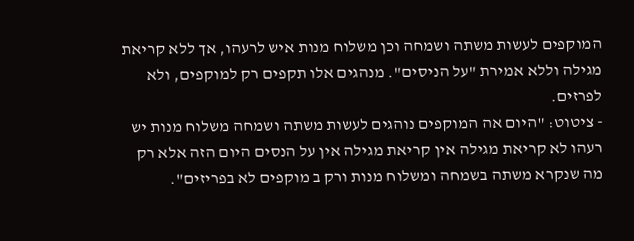המוקפים לעשות משתה ושמחה וכן משלוח מנות איש לרעהו, אך ללא קריאת מגילה וללא אמירת "על הניסים". מנהגים אלו תקפים רק למוקפים, ולא לפרזים.
- ציטוט: "היום אה המוקפים נוהגים לעשות משתה ושמחה משלוח מנות יש רעהו לא קריאת מגילה אין קריאת מגילה אין על הנסים היום הזה אלא רק מה שנקרא משתה בשמחה ומשלוח מנות ורק ב מוקפים לא בפריזים".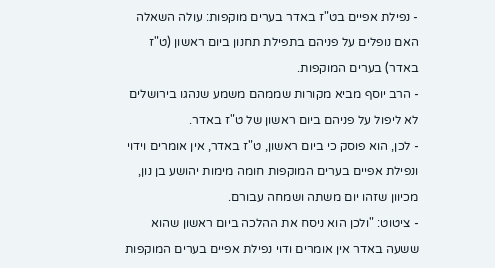- נפילת אפיים בט"ז באדר בערים מוקפות: עולה השאלה האם נופלים על פניהם בתפילת תחנון ביום ראשון (ט"ז באדר) בערים המוקפות.
- הרב יוסף מביא מקורות שממהם משמע שנהגו בירושלים לא ליפול על פניהם ביום ראשון של ט"ז באדר.
- לכן, הוא פוסק כי ביום ראשון, ט"ז באדר, אין אומרים וידוי ונפילת אפיים בערים המוקפות חומה מימות יהושע בן נון, מכיוון שזהו יום משתה ושמחה עבורם.
- ציטוט: "ולכן הוא ניסח את ההלכה ביום ראשון שהוא ששעה באדר אין אומרים ודוי נפילת אפיים בערים המוקפות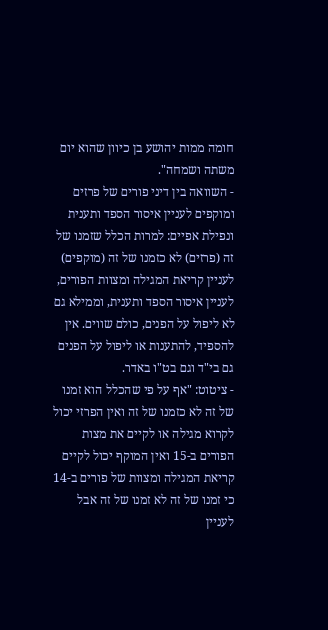חומה ממות יהושע בן כיוון שהוא יום משתה ושמחה".
- השוואה בין דיני פורים של פרזים ומוקפים לעניין איסור הספד ותענית ונפילת אפיים: למרות הכלל שזמנו של זה (פרזים) לא כזמנו של זה (מוקפים) לעניין קריאת המגילה ומצוות הפורים, לעניין איסור הספד ותענית, וממילא גם לא ליפול על הפנים, כולם שווים. אין להספיד, להתענות או ליפול על הפנים גם בי"ד וגם בט"ו באדר.
- ציטוט: "אף על פי שהכלל הוא זמנו של זה לא כזמנו של זה ואין הפרזי יכול לקרוא מגילה או לקיים את מצות הפורים ב-15 ואין המוקף יכול לקיים קריאת המגילה ומצוות של פורים ב-14 כי זמנו של זה לא זמנו של זה אבל לעניין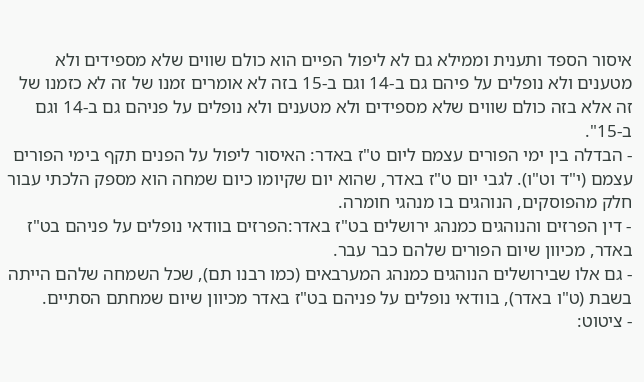איסור הספד ותענית וממילא גם לא ליפול הפיים הוא כולם שווים שלא מספידים ולא מטענים ולא נופלים על פיהם גם ב-14 וגם ב-15 בזה לא אומרים זמנו של זה לא כזמנו של זה אלא בזה כולם שווים שלא מספידים ולא מטענים ולא נופלים על פניהם גם ב-14 וגם ב-15".
- הבדלה בין ימי הפורים עצמם ליום ט"ז באדר: האיסור ליפול על הפנים תקף בימי הפורים עצמם (י"ד וט"ו). לגבי יום ט"ז באדר, שהוא יום שקיומו כיום שמחה הוא מספק הלכתי עבור חלק מהפוסקים, הנוהגים בו מנהגי חומרה.
- דין הפרזים והנוהגים כמנהג ירושלים בט"ז באדר:הפרזים בוודאי נופלים על פניהם בט"ז באדר, מכיוון שיום הפורים שלהם כבר עבר.
- גם אלו שבירושלים הנוהגים כמנהג המערבאים (כמו רבנו תם), שכל השמחה שלהם הייתה בשבת (ט"ו באדר), בוודאי נופלים על פניהם בט"ז באדר מכיוון שיום שמחתם הסתיים.
- ציטוט: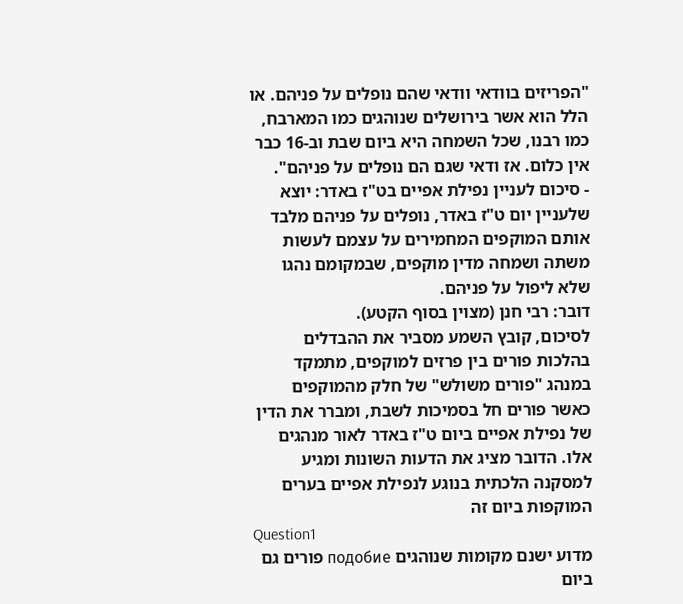"הפריזים בוודאי וודאי שהם נופלים על פניהם. או הלל הוא אשר בירושלים שנוהגים כמו המארבח, כמו רבנו, שכל השמחה היא ביום שבת וב-16 כבר אין כלום. אז ודאי שגם הם נופלים על פניהם".
- סיכום לעניין נפילת אפיים בט"ז באדר: יוצא שלעניין יום ט"ז באדר, נופלים על פניהם מלבד אותם המוקפים המחמירים על עצמם לעשות משתה ושמחה מדין מוקפים, שבמקומם נהגו שלא ליפול על פניהם.
דובר: רבי חנן (מצוין בסוף הקטע).
לסיכום, קובץ השמע מסביר את ההבדלים בהלכות פורים בין פרזים למוקפים, מתמקד במנהג "פורים משולש" של חלק מהמוקפים כאשר פורים חל בסמיכות לשבת, ומברר את הדין של נפילת אפיים ביום ט"ז באדר לאור מנהגים אלו. הדובר מציג את הדעות השונות ומגיע למסקנה הלכתית בנוגע לנפילת אפיים בערים המוקפות ביום זה
Question1
מדוע ישנם מקומות שנוהגים подобие פורים גם ביום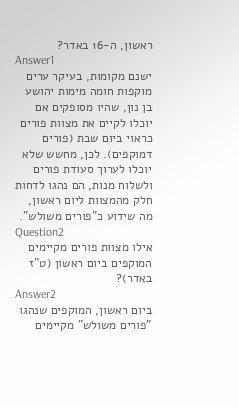ראשון, ה-16 באדר?
Answer1
ישנם מקומות, בעיקר ערים מוקפות חומה מימות יהושע בן נון, שהיו מסופקים אם יוכלו לקיים את מצוות פורים כראוי ביום שבת (פורים דמוקפים). לכן, מחשש שלא יוכלו לערוך סעודת פורים ולשלוח מנות, הם נהגו לדחות חלק מהמצוות ליום ראשון, מה שידוע כ"פורים משולש".
Question2
אילו מצוות פורים מקיימים המוקפים ביום ראשון (ט"ז באדר)?
Answer2
ביום ראשון, המוקפים שנהגו "פורים משולש" מקיימים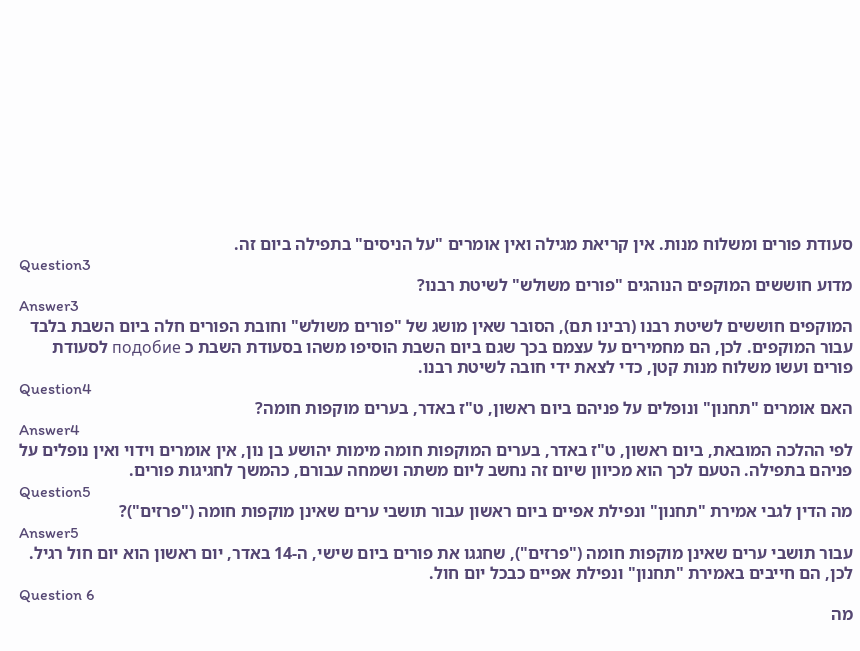סעודת פורים ומשלוח מנות. אין קריאת מגילה ואין אומרים "על הניסים" בתפילה ביום זה.
Question3
מדוע חוששים המוקפים הנוהגים "פורים משולש" לשיטת רבנו?
Answer3
המוקפים חוששים לשיטת רבנו (רבינו תם), הסובר שאין מושג של "פורים משולש" וחובת הפורים חלה ביום השבת בלבד עבור המוקפים. לכן, הם מחמירים על עצמם בכך שגם ביום השבת הוסיפו משהו בסעודת השבת כ подобие לסעודת פורים ועשו משלוח מנות קטן, כדי לצאת ידי חובה לשיטת רבנו.
Question4
האם אומרים "תחנון" ונופלים על פניהם ביום ראשון, ט"ז באדר, בערים מוקפות חומה?
Answer4
לפי ההלכה המובאת, ביום ראשון, ט"ז באדר, בערים המוקפות חומה מימות יהושע בן נון, אין אומרים וידוי ואין נופלים על פניהם בתפילה. הטעם לכך הוא מכיוון שיום זה נחשב ליום משתה ושמחה עבורם, כהמשך לחגיגות פורים.
Question5
מה הדין לגבי אמירת "תחנון" ונפילת אפיים ביום ראשון עבור תושבי ערים שאינן מוקפות חומה ("פרזים")?
Answer5
עבור תושבי ערים שאינן מוקפות חומה ("פרזים"), שחגגו את פורים ביום שישי, ה-14 באדר, יום ראשון הוא יום חול רגיל. לכן, הם חייבים באמירת "תחנון" ונפילת אפיים כבכל יום חול.
Question 6
מה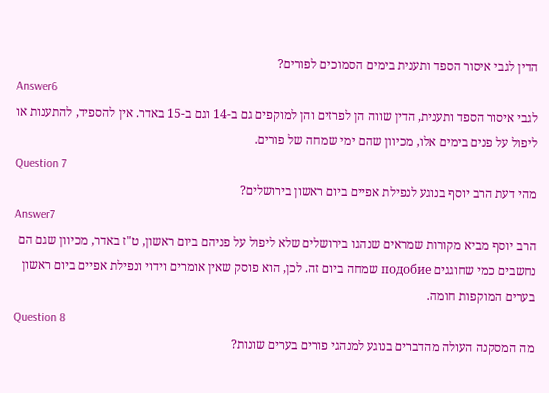הדין לגבי איסור הספד ותענית בימים הסמוכים לפורים?
Answer6
לגבי איסור הספד ותענית, הדין שווה הן לפרזים והן למוקפים גם ב-14 וגם ב-15 באדר. אין להספיד, להתענות או ליפול על פנים בימים אלו, מכיוון שהם ימי שמחה של פורים.
Question 7
מהי דעת הרב יוסף בנוגע לנפילת אפיים ביום ראשון בירושלים?
Answer7
הרב יוסף מביא מקורות שמראים שנהגו בירושלים שלא ליפול על פניהם ביום ראשון, ט"ז באדר, מכיוון שגם הם נחשבים כמי שחוגגים подобие שמחה ביום זה. לכן, הוא פוסק שאין אומרים וידוי ונפילת אפיים ביום ראשון בערים המוקפות חומה.
Question 8
מה המסקנה העולה מהדברים בנוגע למנהגי פורים בערים שונות?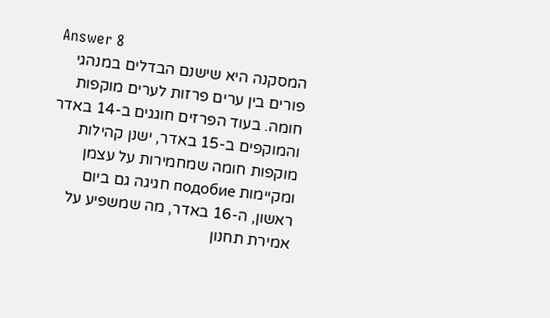Answer 8
המסקנה היא שישנם הבדלים במנהגי פורים בין ערים פרזות לערים מוקפות חומה. בעוד הפרזים חוגגים ב-14 באדר והמוקפים ב-15 באדר, ישנן קהילות מוקפות חומה שמחמירות על עצמן ומקיימות подобие חגיגה גם ביום ראשון, ה-16 באדר, מה שמשפיע על אמירת תחנון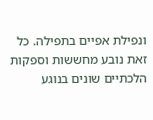ונפילת אפיים בתפילה. כל זאת נובע מחששות וספקות הלכתיים שונים בנוגע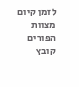לזמן קיום מצוות הפורים
קובץ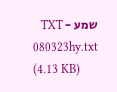שמע - TXT
080323hy.txt
(4.13 KB)